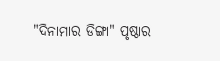"ଦିନାମାର ଡିଙ୍ଗା" ପୃଷ୍ଠାର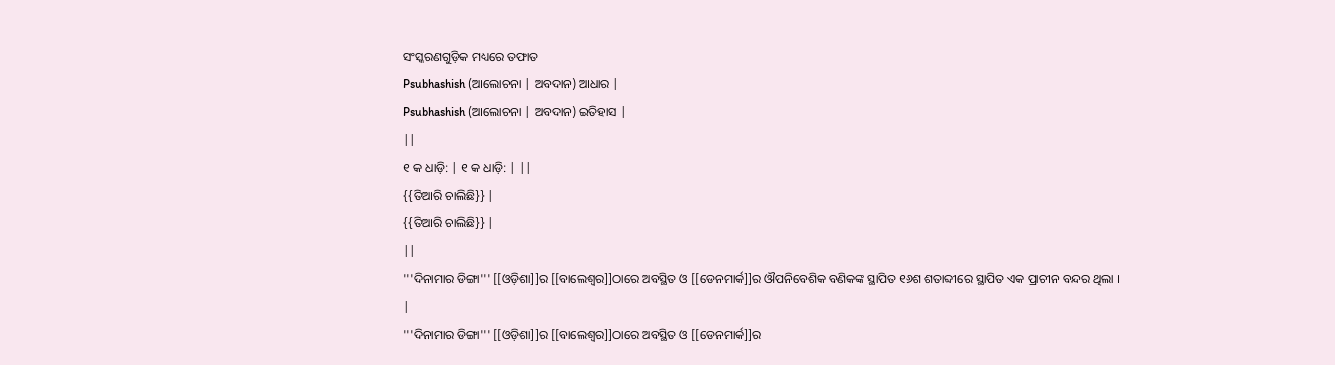ସଂସ୍କରଣଗୁଡ଼ିକ ମଧ୍ୟରେ ତଫାତ
Psubhashish (ଆଲୋଚନା | ଅବଦାନ) ଆଧାର |
Psubhashish (ଆଲୋଚନା | ଅବଦାନ) ଇତିହାସ |
||
୧ କ ଧାଡ଼ି: | ୧ କ ଧାଡ଼ି: | ||
{{ତିଆରି ଚାଲିଛି}} |
{{ତିଆରି ଚାଲିଛି}} |
||
'''ଦିନାମାର ଡିଙ୍ଗା''' [[ଓଡ଼ିଶା]]ର [[ବାଲେଶ୍ୱର]]ଠାରେ ଅବସ୍ଥିତ ଓ [[ଡେନମାର୍କ]]ର ଔପନିବେଶିକ ବଣିକଙ୍କ ସ୍ଥାପିତ ୧୬ଶ ଶତାବ୍ଦୀରେ ସ୍ଥାପିତ ଏକ ପ୍ରାଚୀନ ବନ୍ଦର ଥିଲା । |
'''ଦିନାମାର ଡିଙ୍ଗା''' [[ଓଡ଼ିଶା]]ର [[ବାଲେଶ୍ୱର]]ଠାରେ ଅବସ୍ଥିତ ଓ [[ଡେନମାର୍କ]]ର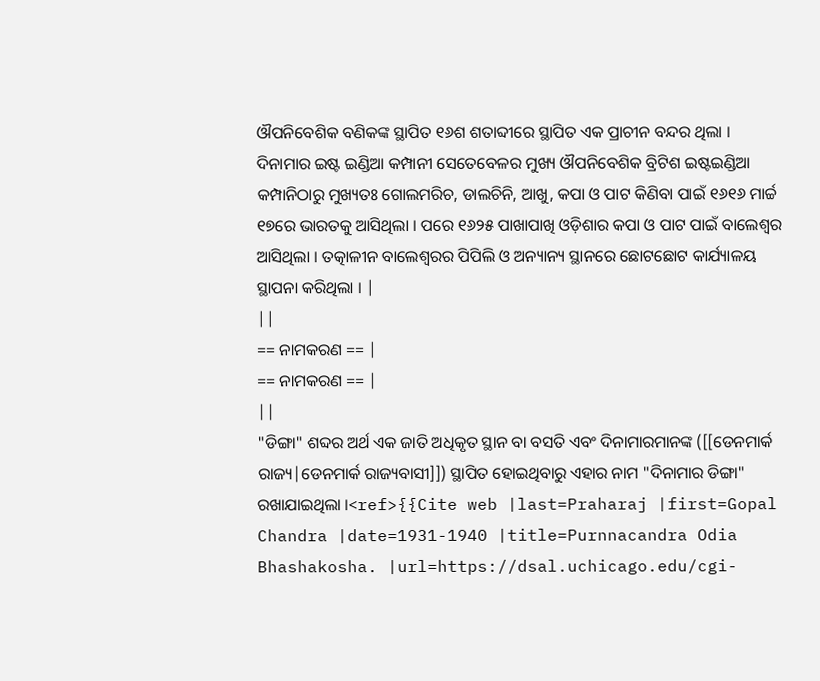ଔପନିବେଶିକ ବଣିକଙ୍କ ସ୍ଥାପିତ ୧୬ଶ ଶତାବ୍ଦୀରେ ସ୍ଥାପିତ ଏକ ପ୍ରାଚୀନ ବନ୍ଦର ଥିଲା । ଦିନାମାର ଇଷ୍ଟ ଇଣ୍ଡିଆ କମ୍ପାନୀ ସେତେବେଳର ମୁଖ୍ୟ ଔପନିବେଶିକ ବ୍ରିଟିଶ ଇଷ୍ଟଇଣ୍ଡିଆ କମ୍ପାନିଠାରୁ ମୁଖ୍ୟତଃ ଗୋଲମରିଚ, ଡାଲଚିନି, ଆଖୁ, କପା ଓ ପାଟ କିଣିବା ପାଇଁ ୧୬୧୬ ମାର୍ଚ୍ଚ ୧୭ରେ ଭାରତକୁ ଆସିଥିଲା । ପରେ ୧୬୨୫ ପାଖାପାଖି ଓଡ଼ିଶାର କପା ଓ ପାଟ ପାଇଁ ବାଲେଶ୍ୱର ଆସିଥିଲା । ତତ୍କାଳୀନ ବାଲେଶ୍ୱରର ପିପିଲି ଓ ଅନ୍ୟାନ୍ୟ ସ୍ଥାନରେ ଛୋଟଛୋଟ କାର୍ଯ୍ୟାଳୟ ସ୍ଥାପନା କରିଥିଲା । |
||
== ନାମକରଣ == |
== ନାମକରଣ == |
||
"ଡିଙ୍ଗା" ଶବ୍ଦର ଅର୍ଥ ଏକ ଜାତି ଅଧିକୃତ ସ୍ଥାନ ବା ବସତି ଏବଂ ଦିନାମାରମାନଙ୍କ ([[ଡେନମାର୍କ ରାଜ୍ୟ|ଡେନମାର୍କ ରାଜ୍ୟବାସୀ]]) ସ୍ଥାପିତ ହୋଇଥିବାରୁ ଏହାର ନାମ "ଦିନାମାର ଡିଙ୍ଗା" ରଖାଯାଇଥିଲା ।<ref>{{Cite web |last=Praharaj |first=Gopal Chandra |date=1931-1940 |title=Purnnacandra Odia Bhashakosha. |url=https://dsal.uchicago.edu/cgi-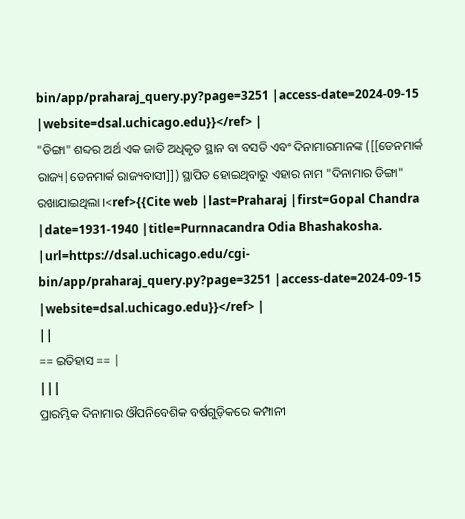bin/app/praharaj_query.py?page=3251 |access-date=2024-09-15 |website=dsal.uchicago.edu}}</ref> |
"ଡିଙ୍ଗା" ଶବ୍ଦର ଅର୍ଥ ଏକ ଜାତି ଅଧିକୃତ ସ୍ଥାନ ବା ବସତି ଏବଂ ଦିନାମାରମାନଙ୍କ ([[ଡେନମାର୍କ ରାଜ୍ୟ|ଡେନମାର୍କ ରାଜ୍ୟବାସୀ]]) ସ୍ଥାପିତ ହୋଇଥିବାରୁ ଏହାର ନାମ "ଦିନାମାର ଡିଙ୍ଗା" ରଖାଯାଇଥିଲା ।<ref>{{Cite web |last=Praharaj |first=Gopal Chandra |date=1931-1940 |title=Purnnacandra Odia Bhashakosha. |url=https://dsal.uchicago.edu/cgi-bin/app/praharaj_query.py?page=3251 |access-date=2024-09-15 |website=dsal.uchicago.edu}}</ref> |
||
== ଇତିହାସ == |
|||
ପ୍ରାରମ୍ଭିକ ଦିନାମାର ଔପନିବେଶିକ ବର୍ଷଗୁଡ଼ିକରେ କମ୍ପାନୀ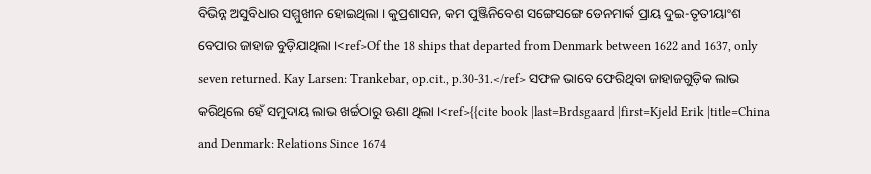ବିଭିନ୍ନ ଅସୁବିଧାର ସମ୍ମୁଖୀନ ହୋଇଥିଲା । କୁପ୍ରଶାସନ, କମ ପୁଞ୍ଜିନିବେଶ ସଙ୍ଗେସଙ୍ଗେ ଡେନମାର୍କ ପ୍ରାୟ ଦୁଇ-ତୃତୀୟାଂଶ ବେପାର ଜାହାଜ ବୁଡ଼ିଯାଥିଲା ।<ref>Of the 18 ships that departed from Denmark between 1622 and 1637, only seven returned. Kay Larsen: Trankebar, op.cit., p.30-31.</ref> ସଫଳ ଭାବେ ଫେରିଥିବା ଜାହାଜଗୁଡ଼ିକ ଲାଭ କରିଥିଲେ ହେଁ ସମୁଦାୟ ଲାଭ ଖର୍ଚ୍ଚଠାରୁ ଊଣା ଥିଲା ।<ref>{{cite book |last=Brdsgaard |first=Kjeld Erik |title=China and Denmark: Relations Since 1674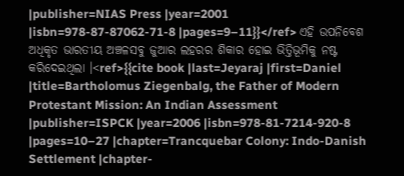|publisher=NIAS Press |year=2001 |isbn=978-87-87062-71-8 |pages=9–11}}</ref> ଏହି ଉପନିବେଶ ଅଧିକୃତ ଭାରତୀୟ ଅଞ୍ଚଳସବୁ ଜୁଆର ଲହରର ଶିକାର ହୋଇ ଭିତ୍ତିଭୂମିକୁ ନଷ୍ଟ କରିଦେଇଥିଲା ।<ref>{{cite book |last=Jeyaraj |first=Daniel |title=Bartholomus Ziegenbalg, the Father of Modern Protestant Mission: An Indian Assessment |publisher=ISPCK |year=2006 |isbn=978-81-7214-920-8 |pages=10–27 |chapter=Trancquebar Colony: Indo-Danish Settlement |chapter-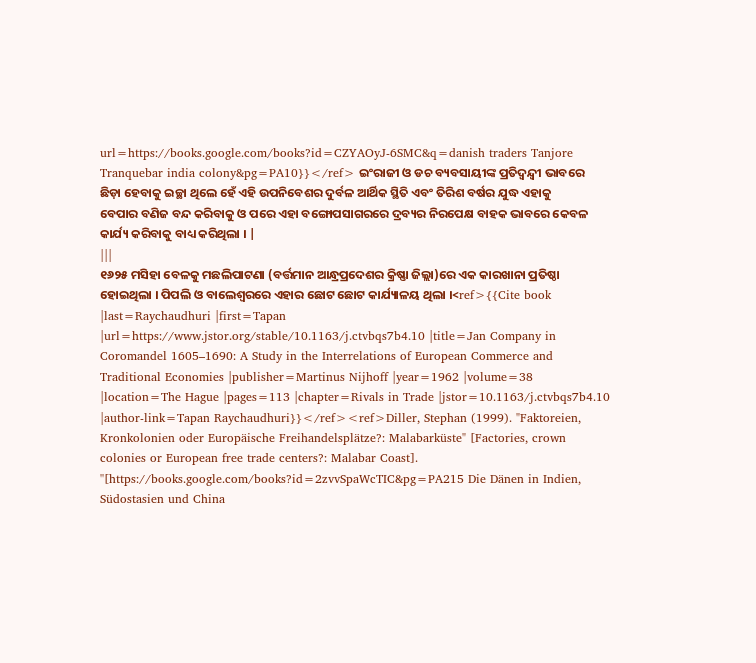url=https://books.google.com/books?id=CZYAOyJ-6SMC&q=danish traders Tanjore Tranquebar india colony&pg=PA10}}</ref> ଇଂରାଜୀ ଓ ଡଚ ବ୍ୟବସାୟୀଙ୍କ ପ୍ରତିଦ୍ୱନ୍ଦ୍ୱୀ ଭାବରେ ଛିଡ଼ା ହେବାକୁ ଇଚ୍ଛା ଥିଲେ ହେଁ ଏହି ଉପନିବେଶର ଦୁର୍ବଳ ଆର୍ଥିକ ସ୍ଥିତି ଏବଂ ତିରିଶ ବର୍ଷର ଯୁଦ୍ଧ ଏହାକୁ ବେପାର ବଣିଜ ବନ୍ଦ କରିବାକୁ ଓ ପରେ ଏହା ବଙ୍ଗୋପସାଗରରେ ଦ୍ରବ୍ୟର ନିରପେକ୍ଷ ବାହକ ଭାବରେ କେବଳ କାର୍ଯ୍ୟ କରିବାକୁ ବାଧ୍ୟ କରିଥିଲା । |
|||
୧୬୨୫ ମସିହା ବେଳକୁ ମଛଲିପାଟଣା (ବର୍ତ୍ତମାନ ଆନ୍ଧ୍ରପ୍ରଦେଶର କ୍ରିଷ୍ଣା ଜିଲ୍ଲା)ରେ ଏକ କାରଖାନା ପ୍ରତିଷ୍ଠା ହୋଇଥିଲା । ପିପଲି ଓ ବାଲେଶ୍ୱରରେ ଏହାର ଛୋଟ ଛୋଟ କାର୍ଯ୍ୟାଳୟ ଥିଲା ।<ref>{{Cite book |last=Raychaudhuri |first=Tapan |url=https://www.jstor.org/stable/10.1163/j.ctvbqs7b4.10 |title=Jan Company in Coromandel 1605–1690: A Study in the Interrelations of European Commerce and Traditional Economies |publisher=Martinus Nijhoff |year=1962 |volume=38 |location=The Hague |pages=113 |chapter=Rivals in Trade |jstor=10.1163/j.ctvbqs7b4.10 |author-link=Tapan Raychaudhuri}}</ref><ref>Diller, Stephan (1999). "Faktoreien, Kronkolonien oder Europäische Freihandelsplätze?: Malabarküste" [Factories, crown colonies or European free trade centers?: Malabar Coast]. ''[https://books.google.com/books?id=2zvvSpaWcTIC&pg=PA215 Die Dänen in Indien, Südostasien und China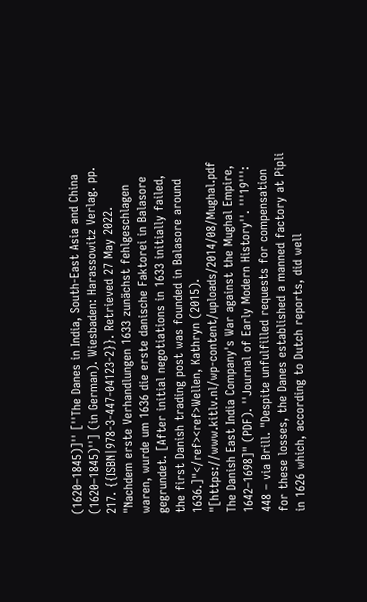(1620–1845)]'' [''The Danes in India, South-East Asia and China (1620–1845)''] (in German). Wiesbaden: Harassowitz Verlag. pp. 217. {{ISBN|978-3-447-04123-2}}. Retrieved 27 May 2022. "Nachdem erste Verhandlungen 1633 zunächst fehlgeschlagen waren, wurde um 1636 die erste danische Faktorei in Balasore gegrundet. [After initial negotiations in 1633 initially failed, the first Danish trading post was founded in Balasore around 1636.]"</ref><ref>Wellen, Kathryn (2015). "[https://www.kitlv.nl/wp-content/uploads/2014/08/Mughal.pdf The Danish East India Company's War against the Mughal Empire, 1642–1698]" (PDF). ''Journal of Early Modern History''. '''19''': 448 – via Brill. "Despite unfulfilled requests for compensation for these losses, the Danes established a manned factory at Pipli in 1626 which, according to Dutch reports, did well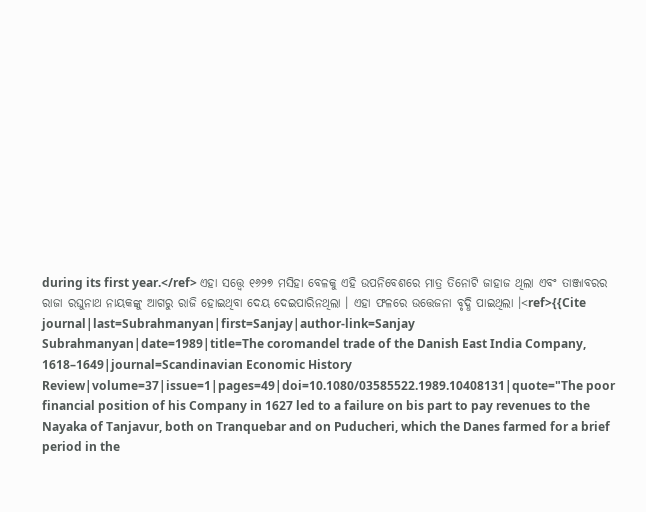during its first year.</ref> ଏହା ସତ୍ତ୍ୱେ ୧୬୨୭ ମସିହା ବେଳକୁ ଏହି ଉପନିବେଶରେ ମାତ୍ର ତିନୋଟି ଜାହାଜ ଥିଲା ଏବଂ ତାଞ୍ଜାବରର ରାଜା ରଘୁନାଥ ନାୟକଙ୍କୁ ଆଗରୁ ରାଜି ହୋଇଥିବା ଦେୟ ଦେଇପାରିନଥିଲା । ଏହା ଫଳରେ ଉତ୍ତେଜନା ବୃଦ୍ଧି ପାଇଥିଲା ।<ref>{{Cite journal|last=Subrahmanyan|first=Sanjay|author-link=Sanjay Subrahmanyan|date=1989|title=The coromandel trade of the Danish East India Company, 1618–1649|journal=Scandinavian Economic History Review|volume=37|issue=1|pages=49|doi=10.1080/03585522.1989.10408131|quote="The poor financial position of his Company in 1627 led to a failure on bis part to pay revenues to the Nayaka of Tanjavur, both on Tranquebar and on Puducheri, which the Danes farmed for a brief period in the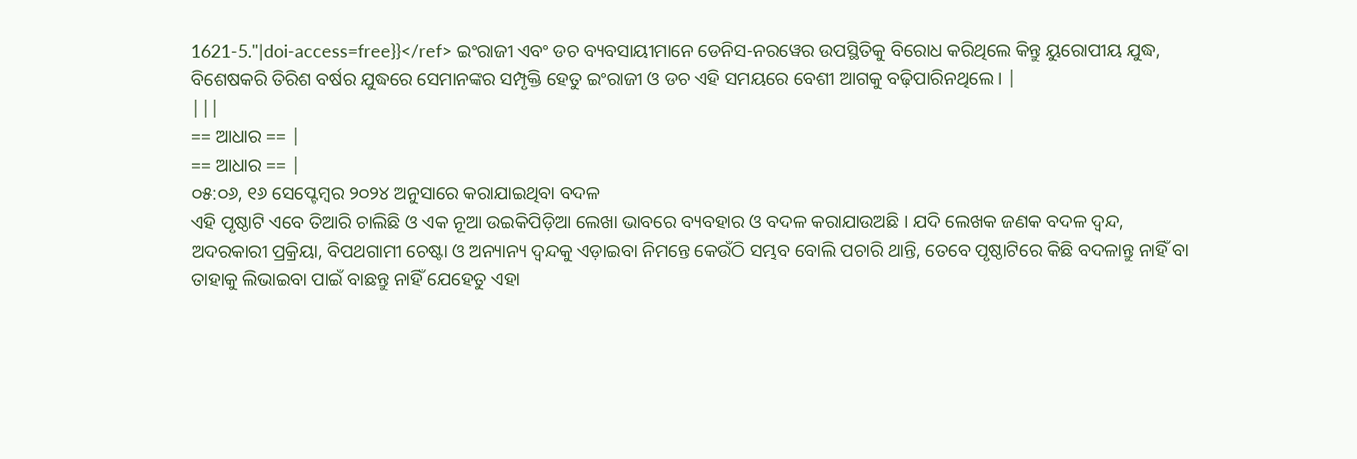1621-5."|doi-access=free}}</ref> ଇଂରାଜୀ ଏବଂ ଡଚ ବ୍ୟବସାୟୀମାନେ ଡେନିସ-ନରୱେର ଉପସ୍ଥିତିକୁ ବିରୋଧ କରିଥିଲେ କିନ୍ତୁ ୟୁରୋପୀୟ ଯୁଦ୍ଧ, ବିଶେଷକରି ତିରିଶ ବର୍ଷର ଯୁଦ୍ଧରେ ସେମାନଙ୍କର ସମ୍ପୃକ୍ତି ହେତୁ ଇଂରାଜୀ ଓ ଡଚ ଏହି ସମୟରେ ବେଶୀ ଆଗକୁ ବଢ଼ିପାରିନଥିଲେ । |
|||
== ଆଧାର == |
== ଆଧାର == |
୦୫:୦୬, ୧୬ ସେପ୍ଟେମ୍ବର ୨୦୨୪ ଅନୁସାରେ କରାଯାଇଥିବା ବଦଳ
ଏହି ପୃଷ୍ଠାଟି ଏବେ ତିଆରି ଚାଲିଛି ଓ ଏକ ନୂଆ ଉଇକିପିଡ଼ିଆ ଲେଖା ଭାବରେ ବ୍ୟବହାର ଓ ବଦଳ କରାଯାଉଅଛି । ଯଦି ଲେଖକ ଜଣକ ବଦଳ ଦ୍ଵନ୍ଦ, ଅଦରକାରୀ ପ୍ରକ୍ରିୟା, ବିପଥଗାମୀ ଚେଷ୍ଟା ଓ ଅନ୍ୟାନ୍ୟ ଦ୍ଵନ୍ଦକୁ ଏଡ଼ାଇବା ନିମନ୍ତେ କେଉଁଠି ସମ୍ଭବ ବୋଲି ପଚାରି ଥାନ୍ତି, ତେବେ ପୃଷ୍ଠାଟିରେ କିଛି ବଦଳାନ୍ତୁ ନାହିଁ ବା ତାହାକୁ ଲିଭାଇବା ପାଇଁ ବାଛନ୍ତୁ ନାହିଁ ଯେହେତୁ ଏହା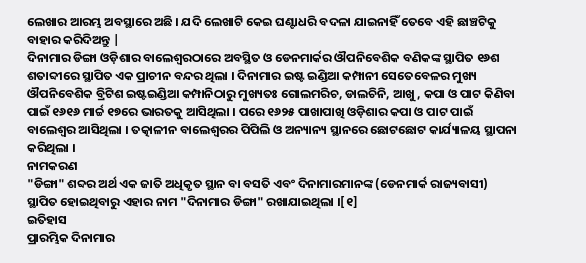ଲେଖାର ଆରମ୍ଭ ଅବସ୍ଥାରେ ଅଛି । ଯଦି ଲେଖାଟି କେଇ ଘଣ୍ଟାଧରି ବଦଳା ଯାଇନାହିଁ ତେବେ ଏହି ଛାଞ୍ଚଟିକୁ ବାହାର କରିଦିଅନ୍ତୁ |
ଦିନାମାର ଡିଙ୍ଗା ଓଡ଼ିଶାର ବାଲେଶ୍ୱରଠାରେ ଅବସ୍ଥିତ ଓ ଡେନମାର୍କର ଔପନିବେଶିକ ବଣିକଙ୍କ ସ୍ଥାପିତ ୧୬ଶ ଶତାବ୍ଦୀରେ ସ୍ଥାପିତ ଏକ ପ୍ରାଚୀନ ବନ୍ଦର ଥିଲା । ଦିନାମାର ଇଷ୍ଟ ଇଣ୍ଡିଆ କମ୍ପାନୀ ସେତେବେଳର ମୁଖ୍ୟ ଔପନିବେଶିକ ବ୍ରିଟିଶ ଇଷ୍ଟଇଣ୍ଡିଆ କମ୍ପାନିଠାରୁ ମୁଖ୍ୟତଃ ଗୋଲମରିଚ, ଡାଲଚିନି, ଆଖୁ, କପା ଓ ପାଟ କିଣିବା ପାଇଁ ୧୬୧୬ ମାର୍ଚ୍ଚ ୧୭ରେ ଭାରତକୁ ଆସିଥିଲା । ପରେ ୧୬୨୫ ପାଖାପାଖି ଓଡ଼ିଶାର କପା ଓ ପାଟ ପାଇଁ ବାଲେଶ୍ୱର ଆସିଥିଲା । ତତ୍କାଳୀନ ବାଲେଶ୍ୱରର ପିପିଲି ଓ ଅନ୍ୟାନ୍ୟ ସ୍ଥାନରେ ଛୋଟଛୋଟ କାର୍ଯ୍ୟାଳୟ ସ୍ଥାପନା କରିଥିଲା ।
ନାମକରଣ
"ଡିଙ୍ଗା" ଶବ୍ଦର ଅର୍ଥ ଏକ ଜାତି ଅଧିକୃତ ସ୍ଥାନ ବା ବସତି ଏବଂ ଦିନାମାରମାନଙ୍କ (ଡେନମାର୍କ ରାଜ୍ୟବାସୀ) ସ୍ଥାପିତ ହୋଇଥିବାରୁ ଏହାର ନାମ "ଦିନାମାର ଡିଙ୍ଗା" ରଖାଯାଇଥିଲା ।[୧]
ଇତିହାସ
ପ୍ରାରମ୍ଭିକ ଦିନାମାର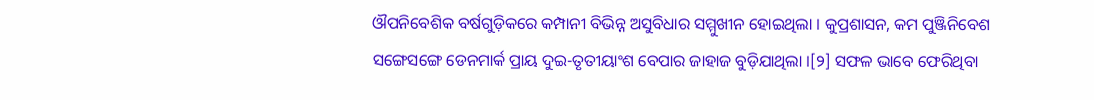ଔପନିବେଶିକ ବର୍ଷଗୁଡ଼ିକରେ କମ୍ପାନୀ ବିଭିନ୍ନ ଅସୁବିଧାର ସମ୍ମୁଖୀନ ହୋଇଥିଲା । କୁପ୍ରଶାସନ, କମ ପୁଞ୍ଜିନିବେଶ ସଙ୍ଗେସଙ୍ଗେ ଡେନମାର୍କ ପ୍ରାୟ ଦୁଇ-ତୃତୀୟାଂଶ ବେପାର ଜାହାଜ ବୁଡ଼ିଯାଥିଲା ।[୨] ସଫଳ ଭାବେ ଫେରିଥିବା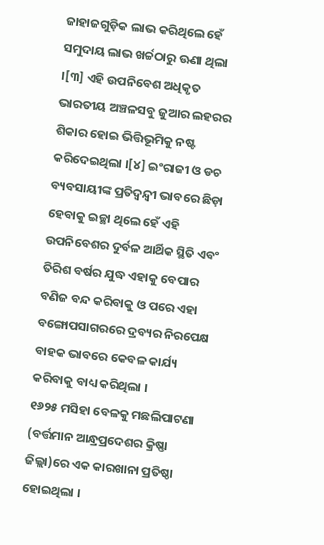ଜାହାଜଗୁଡ଼ିକ ଲାଭ କରିଥିଲେ ହେଁ ସମୁଦାୟ ଲାଭ ଖର୍ଚ୍ଚଠାରୁ ଊଣା ଥିଲା ।[୩] ଏହି ଉପନିବେଶ ଅଧିକୃତ ଭାରତୀୟ ଅଞ୍ଚଳସବୁ ଜୁଆର ଲହରର ଶିକାର ହୋଇ ଭିତ୍ତିଭୂମିକୁ ନଷ୍ଟ କରିଦେଇଥିଲା ।[୪] ଇଂରାଜୀ ଓ ଡଚ ବ୍ୟବସାୟୀଙ୍କ ପ୍ରତିଦ୍ୱନ୍ଦ୍ୱୀ ଭାବରେ ଛିଡ଼ା ହେବାକୁ ଇଚ୍ଛା ଥିଲେ ହେଁ ଏହି ଉପନିବେଶର ଦୁର୍ବଳ ଆର୍ଥିକ ସ୍ଥିତି ଏବଂ ତିରିଶ ବର୍ଷର ଯୁଦ୍ଧ ଏହାକୁ ବେପାର ବଣିଜ ବନ୍ଦ କରିବାକୁ ଓ ପରେ ଏହା ବଙ୍ଗୋପସାଗରରେ ଦ୍ରବ୍ୟର ନିରପେକ୍ଷ ବାହକ ଭାବରେ କେବଳ କାର୍ଯ୍ୟ କରିବାକୁ ବାଧ୍ୟ କରିଥିଲା ।
୧୬୨୫ ମସିହା ବେଳକୁ ମଛଲିପାଟଣା (ବର୍ତ୍ତମାନ ଆନ୍ଧ୍ରପ୍ରଦେଶର କ୍ରିଷ୍ଣା ଜିଲ୍ଲା)ରେ ଏକ କାରଖାନା ପ୍ରତିଷ୍ଠା ହୋଇଥିଲା ।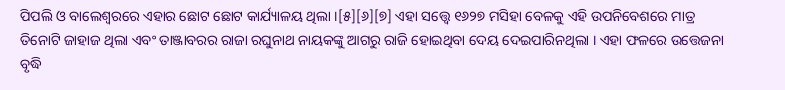ପିପଲି ଓ ବାଲେଶ୍ୱରରେ ଏହାର ଛୋଟ ଛୋଟ କାର୍ଯ୍ୟାଳୟ ଥିଲା ।[୫][୬][୭] ଏହା ସତ୍ତ୍ୱେ ୧୬୨୭ ମସିହା ବେଳକୁ ଏହି ଉପନିବେଶରେ ମାତ୍ର ତିନୋଟି ଜାହାଜ ଥିଲା ଏବଂ ତାଞ୍ଜାବରର ରାଜା ରଘୁନାଥ ନାୟକଙ୍କୁ ଆଗରୁ ରାଜି ହୋଇଥିବା ଦେୟ ଦେଇପାରିନଥିଲା । ଏହା ଫଳରେ ଉତ୍ତେଜନା ବୃଦ୍ଧି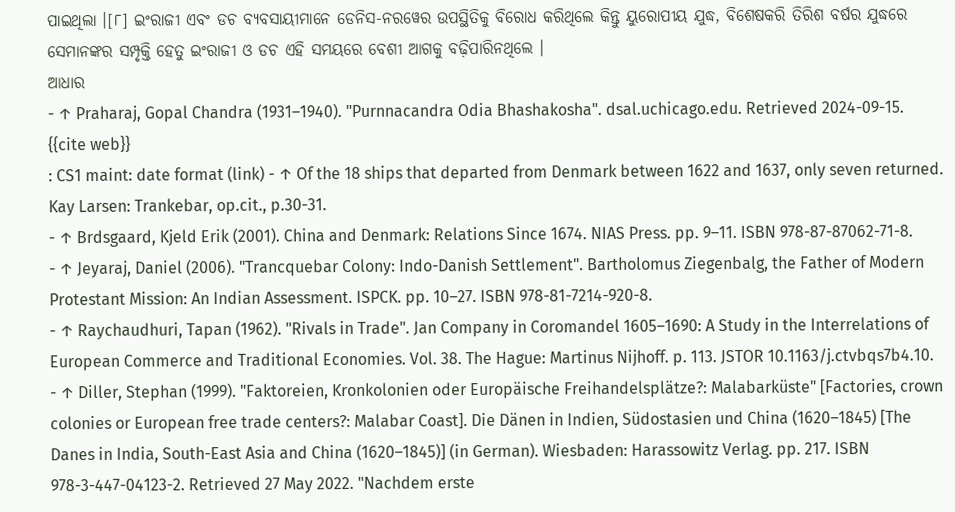ପାଇଥିଲା ।[୮] ଇଂରାଜୀ ଏବଂ ଡଚ ବ୍ୟବସାୟୀମାନେ ଡେନିସ-ନରୱେର ଉପସ୍ଥିତିକୁ ବିରୋଧ କରିଥିଲେ କିନ୍ତୁ ୟୁରୋପୀୟ ଯୁଦ୍ଧ, ବିଶେଷକରି ତିରିଶ ବର୍ଷର ଯୁଦ୍ଧରେ ସେମାନଙ୍କର ସମ୍ପୃକ୍ତି ହେତୁ ଇଂରାଜୀ ଓ ଡଚ ଏହି ସମୟରେ ବେଶୀ ଆଗକୁ ବଢ଼ିପାରିନଥିଲେ ।
ଆଧାର
- ↑ Praharaj, Gopal Chandra (1931–1940). "Purnnacandra Odia Bhashakosha". dsal.uchicago.edu. Retrieved 2024-09-15.
{{cite web}}
: CS1 maint: date format (link) - ↑ Of the 18 ships that departed from Denmark between 1622 and 1637, only seven returned. Kay Larsen: Trankebar, op.cit., p.30-31.
- ↑ Brdsgaard, Kjeld Erik (2001). China and Denmark: Relations Since 1674. NIAS Press. pp. 9–11. ISBN 978-87-87062-71-8.
- ↑ Jeyaraj, Daniel (2006). "Trancquebar Colony: Indo-Danish Settlement". Bartholomus Ziegenbalg, the Father of Modern Protestant Mission: An Indian Assessment. ISPCK. pp. 10–27. ISBN 978-81-7214-920-8.
- ↑ Raychaudhuri, Tapan (1962). "Rivals in Trade". Jan Company in Coromandel 1605–1690: A Study in the Interrelations of European Commerce and Traditional Economies. Vol. 38. The Hague: Martinus Nijhoff. p. 113. JSTOR 10.1163/j.ctvbqs7b4.10.
- ↑ Diller, Stephan (1999). "Faktoreien, Kronkolonien oder Europäische Freihandelsplätze?: Malabarküste" [Factories, crown colonies or European free trade centers?: Malabar Coast]. Die Dänen in Indien, Südostasien und China (1620–1845) [The Danes in India, South-East Asia and China (1620–1845)] (in German). Wiesbaden: Harassowitz Verlag. pp. 217. ISBN 978-3-447-04123-2. Retrieved 27 May 2022. "Nachdem erste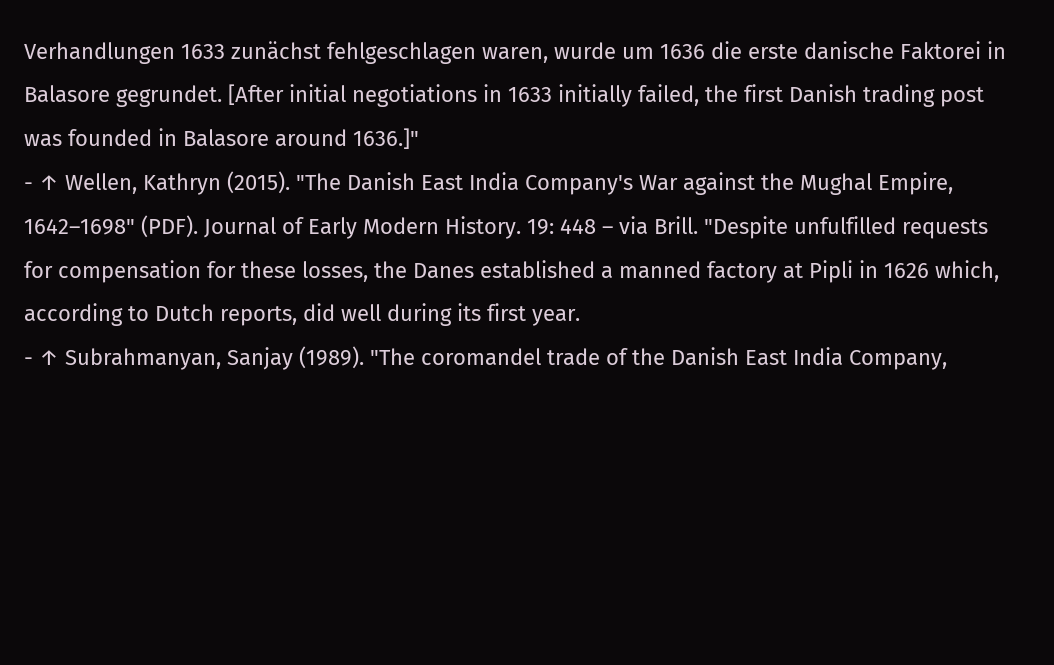Verhandlungen 1633 zunächst fehlgeschlagen waren, wurde um 1636 die erste danische Faktorei in Balasore gegrundet. [After initial negotiations in 1633 initially failed, the first Danish trading post was founded in Balasore around 1636.]"
- ↑ Wellen, Kathryn (2015). "The Danish East India Company's War against the Mughal Empire, 1642–1698" (PDF). Journal of Early Modern History. 19: 448 – via Brill. "Despite unfulfilled requests for compensation for these losses, the Danes established a manned factory at Pipli in 1626 which, according to Dutch reports, did well during its first year.
- ↑ Subrahmanyan, Sanjay (1989). "The coromandel trade of the Danish East India Company,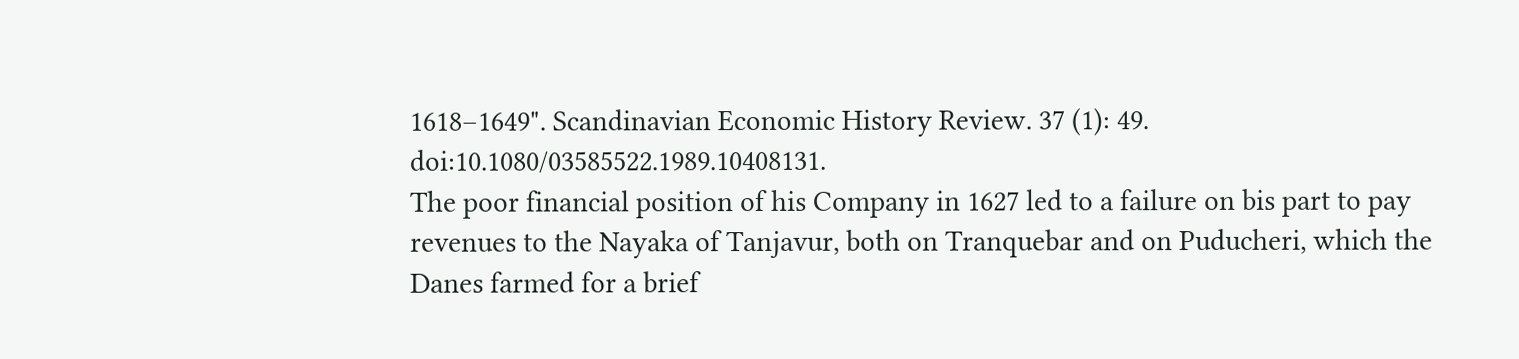1618–1649". Scandinavian Economic History Review. 37 (1): 49. doi:10.1080/03585522.1989.10408131.
The poor financial position of his Company in 1627 led to a failure on bis part to pay revenues to the Nayaka of Tanjavur, both on Tranquebar and on Puducheri, which the Danes farmed for a brief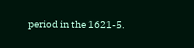period in the 1621-5.